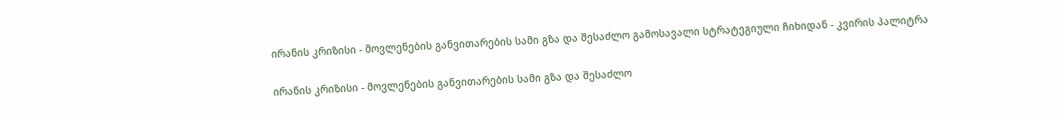ირანის კრიზისი - მოვლენების განვითარების სამი გზა და შესაძლო გამოსავალი სტრატეგიული ჩიხიდან - კვირის პალიტრა

ირანის კრიზისი - მოვლენების განვითარების სამი გზა და შესაძლო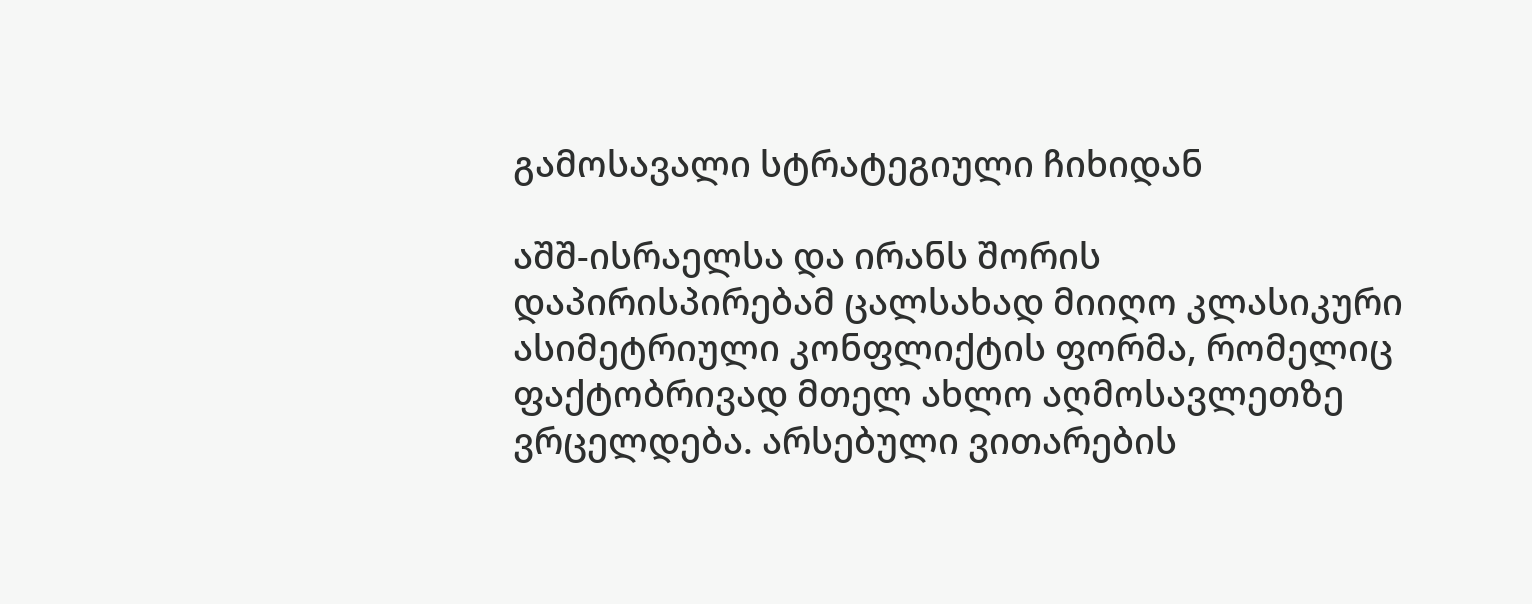გამოსავალი სტრატეგიული ჩიხიდან

აშშ-ისრაელსა და ირანს შორის დაპირისპირებამ ცალსახად მიიღო კლასიკური ასიმეტრიული კონფლიქტის ფორმა, რომელიც ფაქტობრივად მთელ ახლო აღმოსავლეთზე ვრცელდება. არსებული ვითარების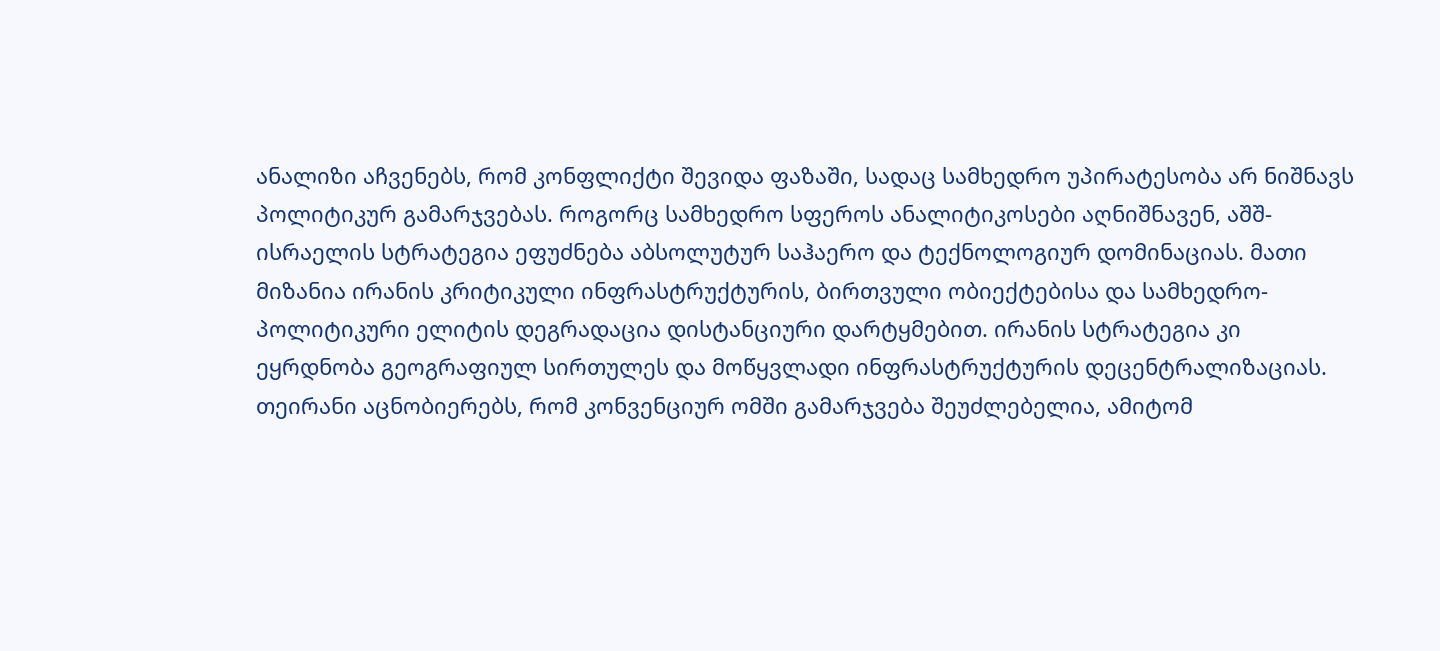ანალიზი აჩვენებს, რომ კონფლიქტი შევიდა ფაზაში, სადაც სამხედრო უპირატესობა არ ნიშნავს პოლიტიკურ გამარჯვებას. როგორც სამხედრო სფეროს ანალიტიკოსები აღნიშნავენ, აშშ-ისრაელის სტრატეგია ეფუძნება აბსოლუტურ საჰაერო და ტექნოლოგიურ დომინაციას. მათი მიზანია ირანის კრიტიკული ინფრასტრუქტურის, ბირთვული ობიექტებისა და სამხედრო-პოლიტიკური ელიტის დეგრადაცია დისტანციური დარტყმებით. ირანის სტრატეგია კი ეყრდნობა გეოგრაფიულ სირთულეს და მოწყვლადი ინფრასტრუქტურის დეცენტრალიზაციას. თეირანი აცნობიერებს, რომ კონვენციურ ომში გამარჯვება შეუძლებელია, ამიტომ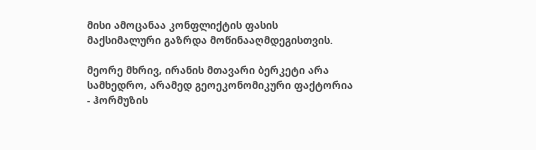მისი ამოცანაა კონფლიქტის ფასის მაქსიმალური გაზრდა მოწინააღმდეგისთვის.

მეორე მხრივ, ირანის მთავარი ბერკეტი არა სამხედრო, არამედ გეოეკონომიკური ფაქტორია - ჰორმუზის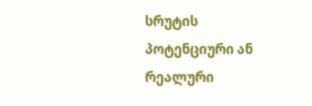სრუტის პოტენციური ან რეალური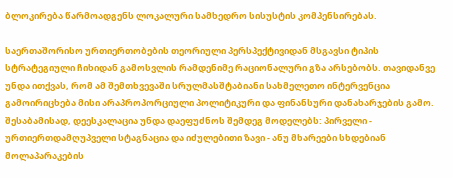ბლოკირება წარმოადგენს ლოკალური სამხედრო სისუსტის კომპენსირებას.

საერთაშორისო ურთიერთობების თეორიული პერსპექტივიდან მსგავსი ტიპის სტრატეგიული ჩიხიდან გამოსვლის რამდენიმე რაციონალური გზა არსებობს. თავიდანვე უნდა ითქვას, რომ ამ შემთხვევაში სრულმასშტაბიანი სახმელეთო ინტერვენცია გამოირიცხება მისი არაპროპორციული პოლიტიკური და ფინანსური დანახარჯების გამო. შესაბამისად, დეესკალაცია უნდა დაეფუძნოს შემდეგ მოდელებს: პირველი - ურთიერთდამღუპველი სტაგნაცია და იძულებითი ზავი - ანუ მხარეები სხდებიან მოლაპარაკების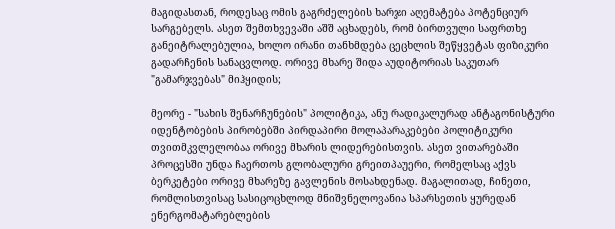მაგიდასთან, როდესაც ომის გაგრძელების ხარჯი აღემატება პოტენციურ სარგებელს. ასეთ შემთხვევაში აშშ აცხადებს, რომ ბირთვული საფრთხე განეიტრალებულია, ხოლო ირანი თანხმდება ცეცხლის შეწყვეტას ფიზიკური გადარჩენის სანაცვლოდ. ორივე მხარე შიდა აუდიტორიას საკუთარ "გამარჯვებას" მიჰყიდის;

მეორე - "სახის შენარჩუნების" პოლიტიკა, ანუ რადიკალურად ანტაგონისტური იდენტობების პირობებში პირდაპირი მოლაპარაკებები პოლიტიკური თვითმკვლელობაა ორივე მხარის ლიდერებისთვის. ასეთ ვითარებაში პროცესში უნდა ჩაერთოს გლობალური გრეითპაუერი, რომელსაც აქვს ბერკეტები ორივე მხარეზე გავლენის მოსახდენად. მაგალითად, ჩინეთი, რომლისთვისაც სასიცოცხლოდ მნიშვნელოვანია სპარსეთის ყურედან ენერგომატარებლების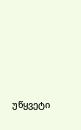უწყვეტი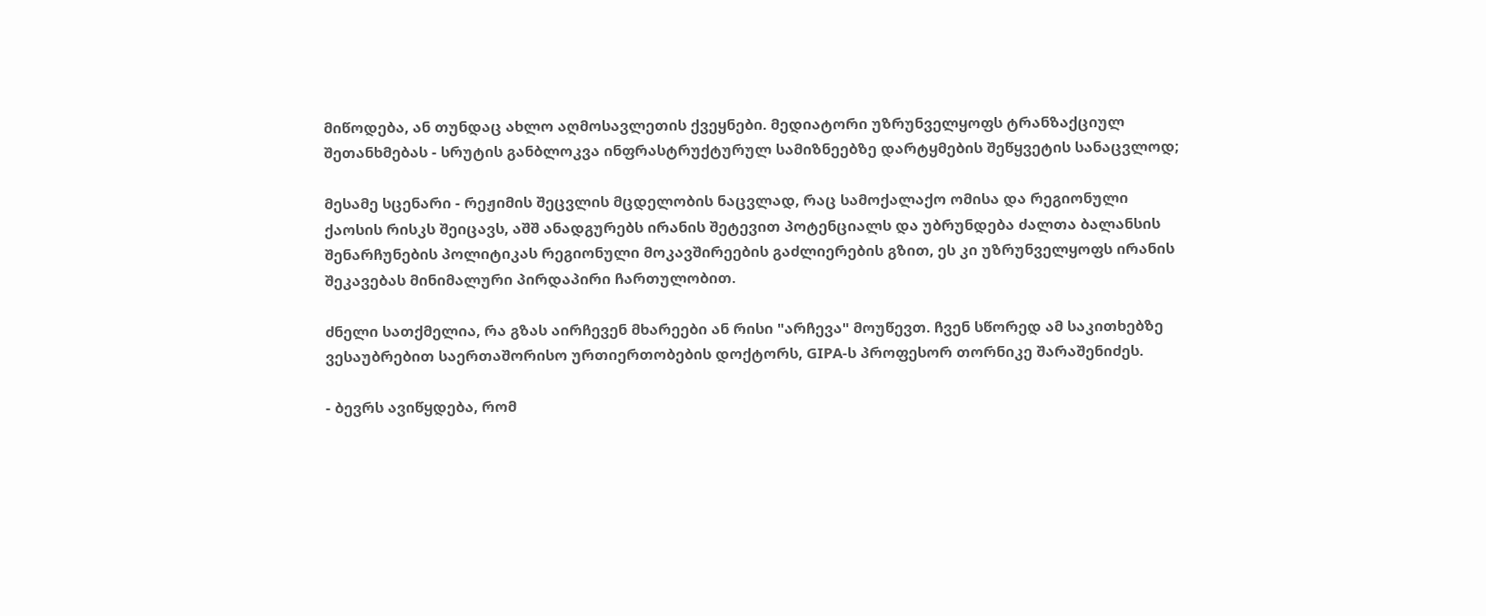მიწოდება, ან თუნდაც ახლო აღმოსავლეთის ქვეყნები. მედიატორი უზრუნველყოფს ტრანზაქციულ შეთანხმებას - სრუტის განბლოკვა ინფრასტრუქტურულ სამიზნეებზე დარტყმების შეწყვეტის სანაცვლოდ;

მესამე სცენარი - რეჟიმის შეცვლის მცდელობის ნაცვლად, რაც სამოქალაქო ომისა და რეგიონული ქაოსის რისკს შეიცავს, აშშ ანადგურებს ირანის შეტევით პოტენციალს და უბრუნდება ძალთა ბალანსის შენარჩუნების პოლიტიკას რეგიონული მოკავშირეების გაძლიერების გზით, ეს კი უზრუნველყოფს ირანის შეკავებას მინიმალური პირდაპირი ჩართულობით.

ძნელი სათქმელია, რა გზას აირჩევენ მხარეები ან რისი "არჩევა" მოუწევთ. ჩვენ სწორედ ამ საკითხებზე ვესაუბრებით საერთაშორისო ურთიერთობების დოქტორს, GIPA-ს პროფესორ თორნიკე შარაშენიძეს.

- ბევრს ავიწყდება, რომ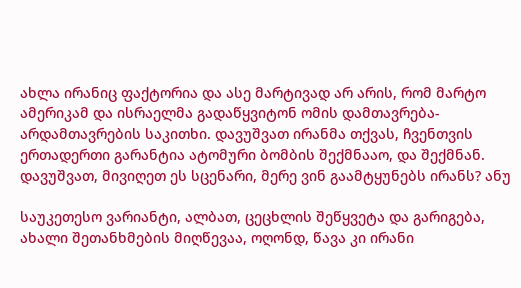ახლა ირანიც ფაქტორია და ასე მარტივად არ არის, რომ მარტო ამერიკამ და ისრაელმა გადაწყვიტონ ომის დამთავრება-არდამთავრების საკითხი. დავუშვათ ირანმა თქვას, ჩვენთვის ერთადერთი გარანტია ატომური ბომბის შექმნააო, და შექმნან. დავუშვათ, მივიღეთ ეს სცენარი, მერე ვინ გაამტყუნებს ირანს? ანუ

საუკეთესო ვარიანტი, ალბათ, ცეცხლის შეწყვეტა და გარიგება, ახალი შეთანხმების მიღწევაა, ოღონდ, წავა კი ირანი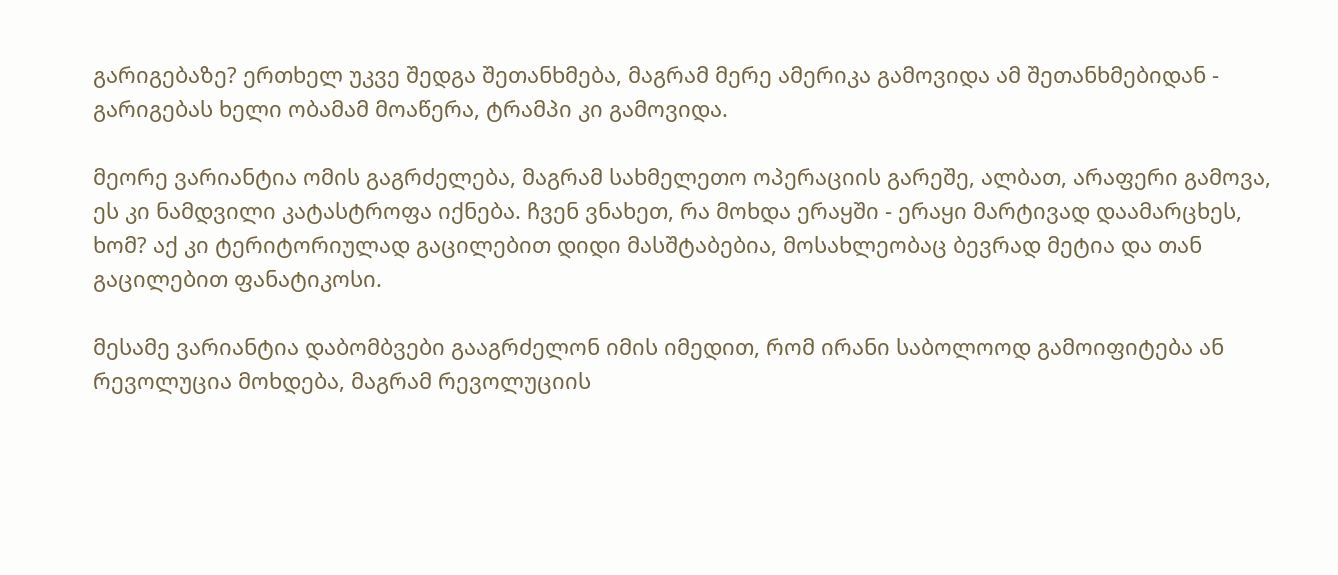გარიგებაზე? ერთხელ უკვე შედგა შეთანხმება, მაგრამ მერე ამერიკა გამოვიდა ამ შეთანხმებიდან - გარიგებას ხელი ობამამ მოაწერა, ტრამპი კი გამოვიდა.

მეორე ვარიანტია ომის გაგრძელება, მაგრამ სახმელეთო ოპერაციის გარეშე, ალბათ, არაფერი გამოვა, ეს კი ნამდვილი კატასტროფა იქნება. ჩვენ ვნახეთ, რა მოხდა ერაყში - ერაყი მარტივად დაამარცხეს, ხომ? აქ კი ტერიტორიულად გაცილებით დიდი მასშტაბებია, მოსახლეობაც ბევრად მეტია და თან გაცილებით ფანატიკოსი.

მესამე ვარიანტია დაბომბვები გააგრძელონ იმის იმედით, რომ ირანი საბოლოოდ გამოიფიტება ან რევოლუცია მოხდება, მაგრამ რევოლუციის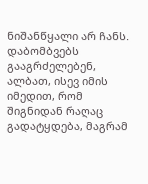ნიშანწყალი არ ჩანს. დაბომბვებს გააგრძელებენ, ალბათ, ისევ იმის იმედით, რომ შიგნიდან რაღაც გადატყდება, მაგრამ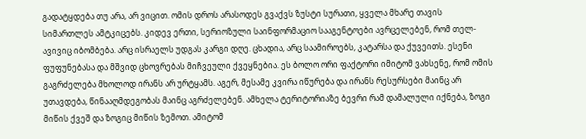გადატყდება თუ არა, არ ვიცით. ომის დროს არასოდეს გვაქვს ზუსტი სურათი, ყველა მხარე თავის სიმართლეს ამტკიცებს. კიდევ ერთი, სერიოზული საინფორმაციო სააგენტოები ავრცელებენ, რომ თელ-ავივიც იბომბება. არც ისრაელს უდგას კარგი დღე. ცხადია, არც საამიროებს, კატარსა და ქუვეითს. ესენი ფუფუნებასა და მშვიდ ცხოვრებას მიჩვეული ქვეყნებია. ეს ბოლო ორი ფაქტორი იმიტომ ვახსენე, რომ ომის გაგრძელება მხოლოდ ირანს არ ურტყამს. აგერ, მესამე კვირა იწურება და ირანს რესურსები მაინც არ უთავდება, წინააღმდეგობას მაინც აგრძელებენ. ამხელა ტერიტორიაზე ბევრი რამ დამალული იქნება, ზოგი მიწის ქვეშ და ზოგიც მიწის ზემოთ. ამიტომ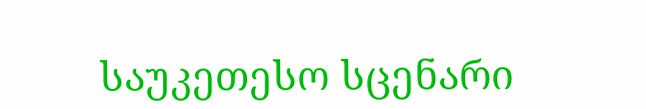საუკეთესო სცენარი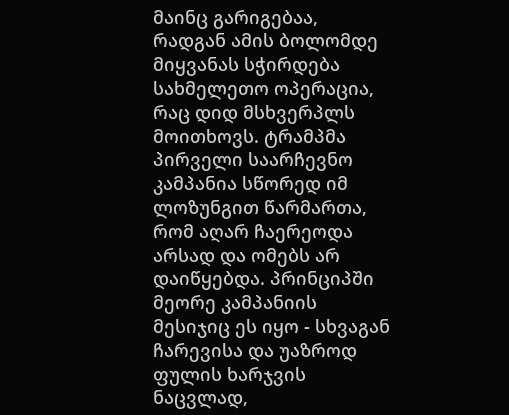მაინც გარიგებაა, რადგან ამის ბოლომდე მიყვანას სჭირდება სახმელეთო ოპერაცია, რაც დიდ მსხვერპლს მოითხოვს. ტრამპმა პირველი საარჩევნო კამპანია სწორედ იმ ლოზუნგით წარმართა, რომ აღარ ჩაერეოდა არსად და ომებს არ დაიწყებდა. პრინციპში მეორე კამპანიის მესიჯიც ეს იყო - სხვაგან ჩარევისა და უაზროდ ფულის ხარჯვის ნაცვლად,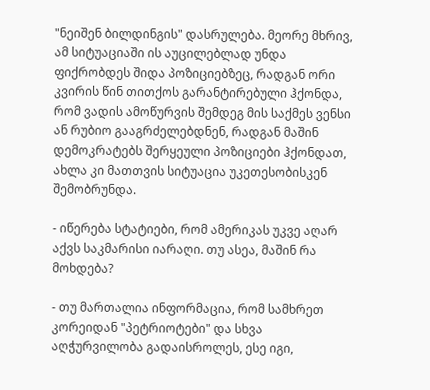"ნეიშენ ბილდინგის" დასრულება. მეორე მხრივ, ამ სიტუაციაში ის აუცილებლად უნდა ფიქრობდეს შიდა პოზიციებზეც, რადგან ორი კვირის წინ თითქოს გარანტირებული ჰქონდა, რომ ვადის ამოწურვის შემდეგ მის საქმეს ვენსი ან რუბიო გააგრძელებდნენ, რადგან მაშინ დემოკრატებს შერყეული პოზიციები ჰქონდათ, ახლა კი მათთვის სიტუაცია უკეთესობისკენ შემობრუნდა.

- იწერება სტატიები, რომ ამერიკას უკვე აღარ აქვს საკმარისი იარაღი. თუ ასეა, მაშინ რა მოხდება?

- თუ მართალია ინფორმაცია, რომ სამხრეთ კორეიდან "პეტრიოტები" და სხვა აღჭურვილობა გადაისროლეს, ესე იგი,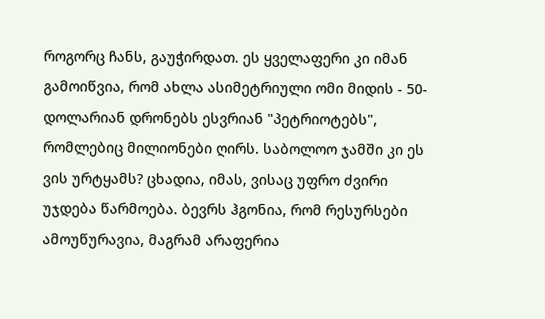როგორც ჩანს, გაუჭირდათ. ეს ყველაფერი კი იმან გამოიწვია, რომ ახლა ასიმეტრიული ომი მიდის - 50-დოლარიან დრონებს ესვრიან "პეტრიოტებს", რომლებიც მილიონები ღირს. საბოლოო ჯამში კი ეს ვის ურტყამს? ცხადია, იმას, ვისაც უფრო ძვირი უჯდება წარმოება. ბევრს ჰგონია, რომ რესურსები ამოუწურავია, მაგრამ არაფერია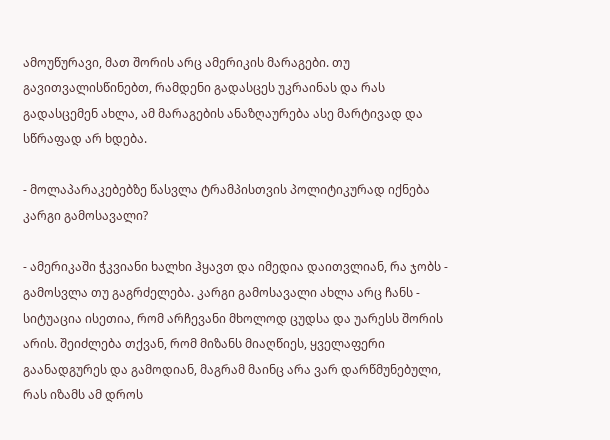ამოუწურავი, მათ შორის არც ამერიკის მარაგები. თუ გავითვალისწინებთ, რამდენი გადასცეს უკრაინას და რას გადასცემენ ახლა, ამ მარაგების ანაზღაურება ასე მარტივად და სწრაფად არ ხდება.

- მოლაპარაკებებზე წასვლა ტრამპისთვის პოლიტიკურად იქნება კარგი გამოსავალი?

- ამერიკაში ჭკვიანი ხალხი ჰყავთ და იმედია დაითვლიან, რა ჯობს - გამოსვლა თუ გაგრძელება. კარგი გამოსავალი ახლა არც ჩანს - სიტუაცია ისეთია, რომ არჩევანი მხოლოდ ცუდსა და უარესს შორის არის. შეიძლება თქვან, რომ მიზანს მიაღწიეს, ყველაფერი გაანადგურეს და გამოდიან, მაგრამ მაინც არა ვარ დარწმუნებული, რას იზამს ამ დროს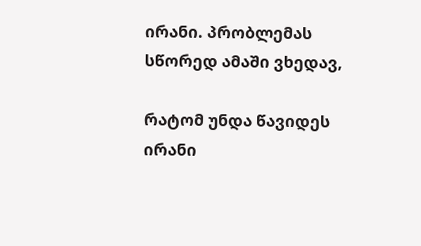ირანი. პრობლემას სწორედ ამაში ვხედავ,

რატომ უნდა წავიდეს ირანი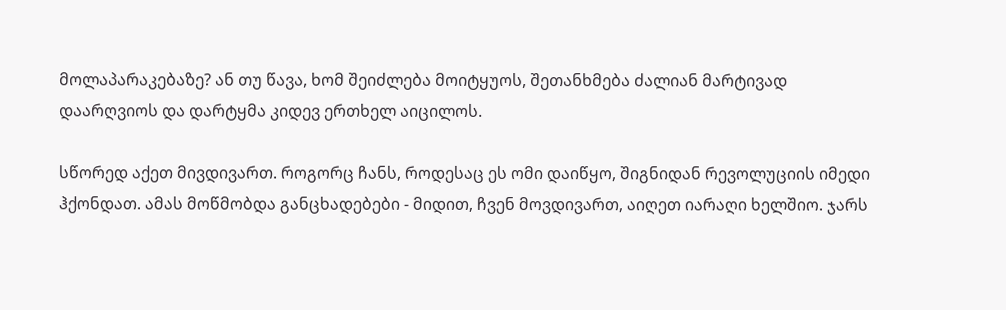მოლაპარაკებაზე? ან თუ წავა, ხომ შეიძლება მოიტყუოს, შეთანხმება ძალიან მარტივად დაარღვიოს და დარტყმა კიდევ ერთხელ აიცილოს.

სწორედ აქეთ მივდივართ. როგორც ჩანს, როდესაც ეს ომი დაიწყო, შიგნიდან რევოლუციის იმედი ჰქონდათ. ამას მოწმობდა განცხადებები - მიდით, ჩვენ მოვდივართ, აიღეთ იარაღი ხელშიო. ჯარს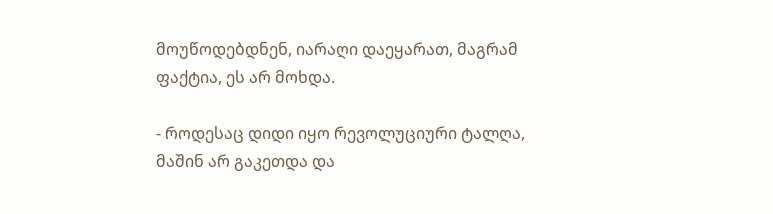მოუწოდებდნენ, იარაღი დაეყარათ, მაგრამ ფაქტია, ეს არ მოხდა.

- როდესაც დიდი იყო რევოლუციური ტალღა, მაშინ არ გაკეთდა და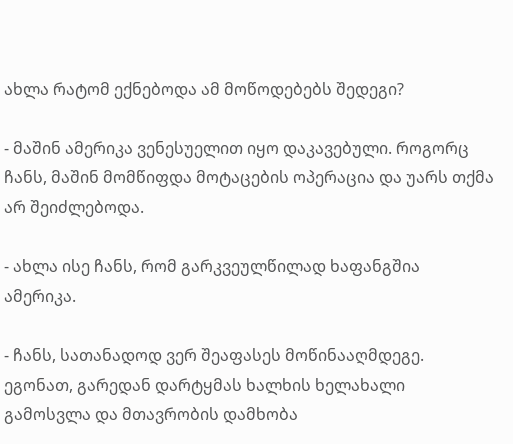ახლა რატომ ექნებოდა ამ მოწოდებებს შედეგი?

- მაშინ ამერიკა ვენესუელით იყო დაკავებული. როგორც ჩანს, მაშინ მომწიფდა მოტაცების ოპერაცია და უარს თქმა არ შეიძლებოდა.

- ახლა ისე ჩანს, რომ გარკვეულწილად ხაფანგშია ამერიკა.

- ჩანს, სათანადოდ ვერ შეაფასეს მოწინააღმდეგე. ეგონათ, გარედან დარტყმას ხალხის ხელახალი გამოსვლა და მთავრობის დამხობა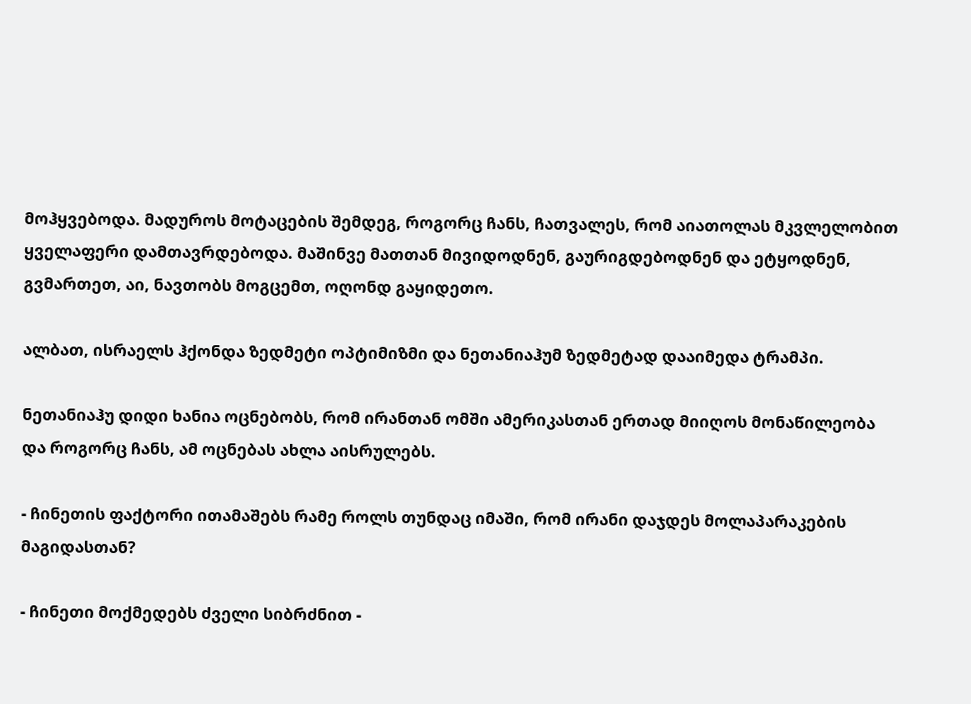მოჰყვებოდა. მადუროს მოტაცების შემდეგ, როგორც ჩანს, ჩათვალეს, რომ აიათოლას მკვლელობით ყველაფერი დამთავრდებოდა. მაშინვე მათთან მივიდოდნენ, გაურიგდებოდნენ და ეტყოდნენ, გვმართეთ, აი, ნავთობს მოგცემთ, ოღონდ გაყიდეთო.

ალბათ, ისრაელს ჰქონდა ზედმეტი ოპტიმიზმი და ნეთანიაჰუმ ზედმეტად დააიმედა ტრამპი.

ნეთანიაჰუ დიდი ხანია ოცნებობს, რომ ირანთან ომში ამერიკასთან ერთად მიიღოს მონაწილეობა და როგორც ჩანს, ამ ოცნებას ახლა აისრულებს.

- ჩინეთის ფაქტორი ითამაშებს რამე როლს თუნდაც იმაში, რომ ირანი დაჯდეს მოლაპარაკების მაგიდასთან?

- ჩინეთი მოქმედებს ძველი სიბრძნით -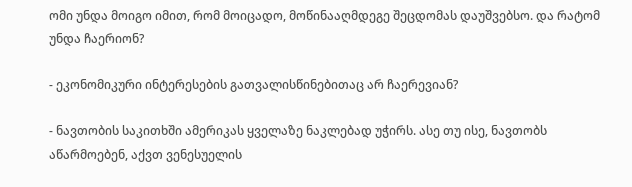ომი უნდა მოიგო იმით, რომ მოიცადო, მოწინააღმდეგე შეცდომას დაუშვებსო. და რატომ უნდა ჩაერიონ?

- ეკონომიკური ინტერესების გათვალისწინებითაც არ ჩაერევიან?

- ნავთობის საკითხში ამერიკას ყველაზე ნაკლებად უჭირს. ასე თუ ისე, ნავთობს აწარმოებენ, აქვთ ვენესუელის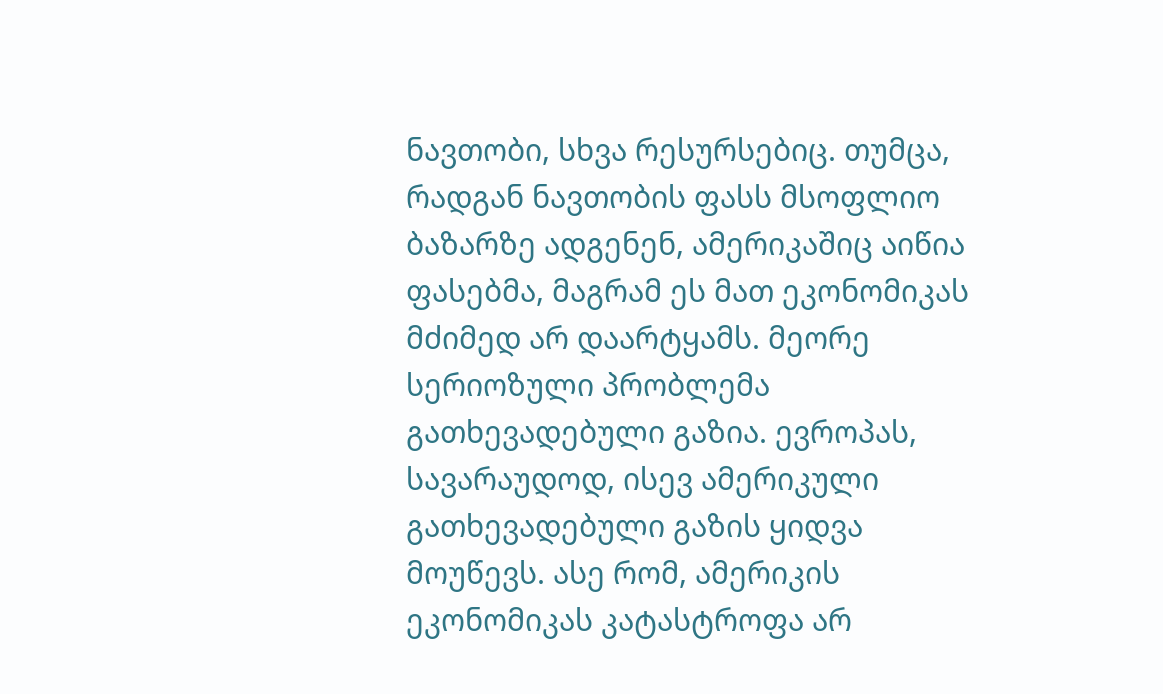ნავთობი, სხვა რესურსებიც. თუმცა, რადგან ნავთობის ფასს მსოფლიო ბაზარზე ადგენენ, ამერიკაშიც აიწია ფასებმა, მაგრამ ეს მათ ეკონომიკას მძიმედ არ დაარტყამს. მეორე სერიოზული პრობლემა გათხევადებული გაზია. ევროპას, სავარაუდოდ, ისევ ამერიკული გათხევადებული გაზის ყიდვა მოუწევს. ასე რომ, ამერიკის ეკონომიკას კატასტროფა არ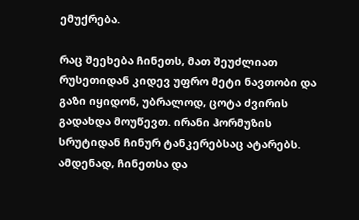ემუქრება.

რაც შეეხება ჩინეთს, მათ შეუძლიათ რუსეთიდან კიდევ უფრო მეტი ნავთობი და გაზი იყიდონ, უბრალოდ, ცოტა ძვირის გადახდა მოუწევთ. ირანი ჰორმუზის სრუტიდან ჩინურ ტანკერებსაც ატარებს. ამდენად, ჩინეთსა და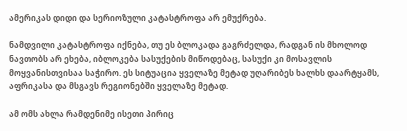ამერიკას დიდი და სერიოზული კატასტროფა არ ემუქრება.

ნამდვილი კატასტროფა იქნება, თუ ეს ბლოკადა გაგრძელდა, რადგან ის მხოლოდ ნავთობს არ ეხება, იბლოკება სასუქების მიწოდებაც, სასუქი კი მოსავლის მოყვანისთვისაა საჭირო. ეს სიტუაცია ყველაზე მეტად უღარიბეს ხალხს დაარტყამს, აფრიკასა და მსგავს რეგიონებში ყველაზე მეტად.

ამ ომს ახლა რამდენიმე ისეთი პირიც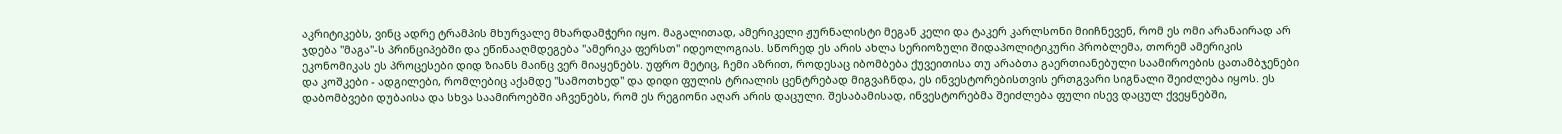აკრიტიკებს, ვინც ადრე ტრამპის მხურვალე მხარდამჭერი იყო. მაგალითად, ამერიკელი ჟურნალისტი მეგან კელი და ტაკერ კარლსონი მიიჩნევენ, რომ ეს ომი არანაირად არ ჯდება "მაგა"-ს პრინციპებში და ეწინააღმდეგება "ამერიკა ფერსთ" იდეოლოგიას. სწორედ ეს არის ახლა სერიოზული შიდაპოლიტიკური პრობლემა, თორემ ამერიკის ეკონომიკას ეს პროცესები დიდ ზიანს მაინც ვერ მიაყენებს. უფრო მეტიც, ჩემი აზრით, როდესაც იბომბება ქუვეითისა თუ არაბთა გაერთიანებული საამიროების ცათამბჯენები და კოშკები - ადგილები, რომლებიც აქამდე "სამოთხედ" და დიდი ფულის ტრიალის ცენტრებად მიგვაჩნდა, ეს ინვესტორებისთვის ერთგვარი სიგნალი შეიძლება იყოს. ეს დაბომბვები დუბაისა და სხვა საამიროებში აჩვენებს, რომ ეს რეგიონი აღარ არის დაცული. შესაბამისად, ინვესტორებმა შეიძლება ფული ისევ დაცულ ქვეყნებში,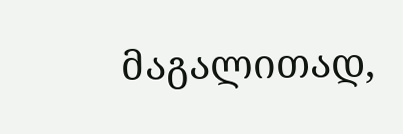მაგალითად,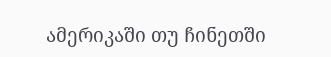ამერიკაში თუ ჩინეთში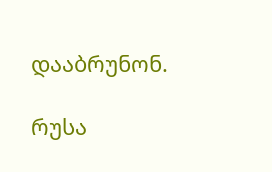დააბრუნონ.

რუსა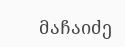მაჩაიძე